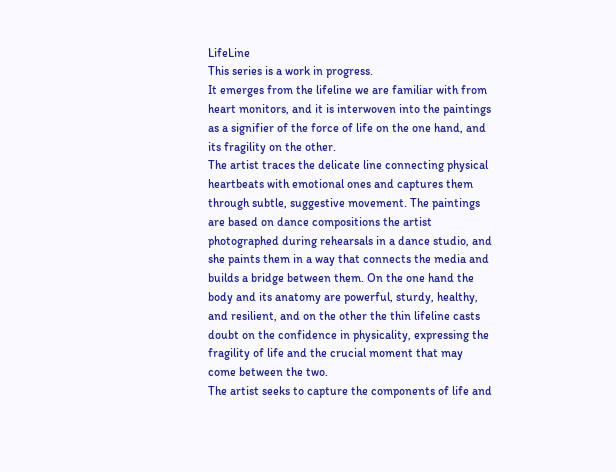LifeLine
This series is a work in progress.
It emerges from the lifeline we are familiar with from heart monitors, and it is interwoven into the paintings as a signifier of the force of life on the one hand, and its fragility on the other.
The artist traces the delicate line connecting physical heartbeats with emotional ones and captures them through subtle, suggestive movement. The paintings are based on dance compositions the artist photographed during rehearsals in a dance studio, and she paints them in a way that connects the media and builds a bridge between them. On the one hand the body and its anatomy are powerful, sturdy, healthy, and resilient, and on the other the thin lifeline casts doubt on the confidence in physicality, expressing the fragility of life and the crucial moment that may come between the two.
The artist seeks to capture the components of life and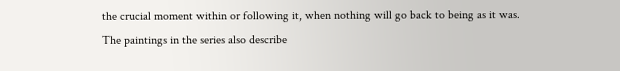the crucial moment within or following it, when nothing will go back to being as it was.
The paintings in the series also describe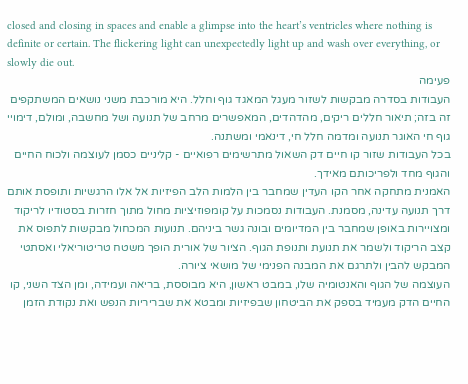closed and closing in spaces and enable a glimpse into the heart’s ventricles where nothing is definite or certain. The flickering light can unexpectedly light up and wash over everything, or slowly die out.
פעימה
העבודות בסדרה מבקשות לשזור מעגל המאגד גוף וחלל. היא מורכבת משני נושאים המשתקפים זה בזה; תיאור חללים ריקים, מהדהדים, המאפשרים מרחב של תנועה ושל מחשבה, ומולם, דימויי גוף חי האוגר תנועה ומדמה חלל חי, דינאמי ומשתנה.
בכל העבודות שזור קו חיים דק השאול מתרשימים רפואיים - קליניים כסמן לעוצמה ולכוח החיים והגוף מחד ולפריכותם מאידך.
האמנית מתחקה אחר הקו העדין שמחבר בין הלמות הלב הפיזיות אל אלו הרגשיות ותופסת אותם דרך תנועה עדינה, מסמנת. העבודות נסמכות על קומפוזיציות מחול מתוך חזרות בסטודיו לריקוד ומצויירות באופן שמחבר בין המדיומים ובונה גשר ביניהם. תנועות המכחול מבקשות לתפוס את קצב הריקוד ולשמר את תנועת ותנופת הגוף. הציור של אורית הופך משטח טריטוריאלי ואסתטי המבקש להבין ולתרגם את המבנה הפנימי של מושאי ציורה.
העוצמה של הגוף והאנטומיה שלו, במבט ראשון, היא מבוססת, בריאה ועמידה, ומן הצד השני, קו החיים הדק מעמיד בספק את הביטחון שבפיזיות ומבטא את שבריריות הנפש ואת נקודת הזמן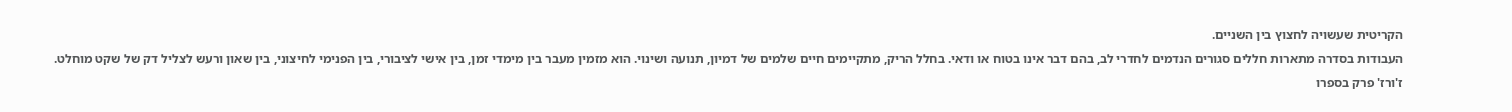הקריטית שעשויה לחצוץ בין השניים.
העבודות בסדרה מתארות חללים סגורים הנדמים לחדרי לב, בהם דבר אינו בטוח או ודאי. בחלל הריק, מתקיימים חיים שלמים של דמיון, תנועה ושינוי. הוא מזמין מעבר בין מימדי זמן, בין אישי לציבורי, בין הפנימי לחיצוני, בין שאון ורעש לצליל דק של שקט מוחלט.
ז'ורז' פרק בספרו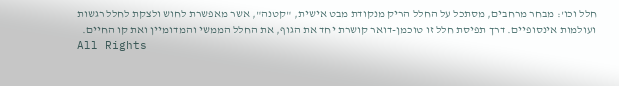חלל וכו': מבחר מרחבים, מסתכל על החלל הריק מנקודת מבט אישית, "קטנה", אשר מאפשרת לחוש ולצקת לחלל רגשות ועולמות אינסופיים. דרך תפיסת חלל זו טוכמן-דואר קושרת יחד את הגוף, את החלל הממשי והמדומיין ואת קו החיים.
All Rights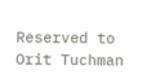Reserved to Orit Tuchman